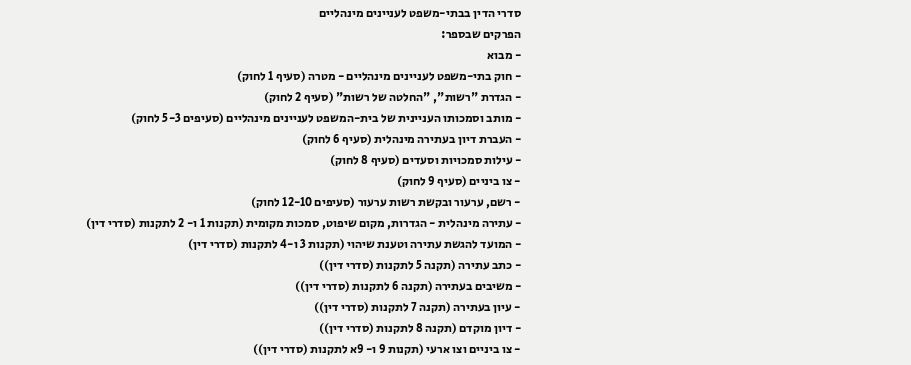סדרי הדין בבתי-משפט לעניינים מינהליים
הפרקים שבספר:
- מבוא
- חוק בתי-משפט לעניינים מינהליים - מטרה (סעיף 1 לחוק)
- הגדרת "רשות", "החלטה של רשות" (סעיף 2 לחוק)
- מותב וסמכותו העניינית של בית-המשפט לעניינים מינהליים (סעיפים 5-3 לחוק)
- העברת דיון בעתירה מינהלית (סעיף 6 לחוק)
- עילות סמכויות וסעדים (סעיף 8 לחוק)
- צו ביניים (סעיף 9 לחוק)
- רשם, ערעור ובקשת רשות ערעור (סעיפים 12-10 לחוק)
- עתירה מינהלית - הגדרות, מקום שיפוט, סמכות מקומית (תקנות 1 ו- 2 לתקנות (סדרי דין)
- המועד להגשת עתירה וטענת שיהוי (תקנות 3 ו-4 לתקנות (סדרי דין)
- כתב עתירה (תקנה 5 לתקנות (סדרי דין))
- משיבים בעתירה (תקנה 6 לתקנות (סדרי דין))
- עיון בעתירה (תקנה 7 לתקנות (סדרי דין))
- דיון מוקדם (תקנה 8 לתקנות (סדרי דין))
- צו ביניים וצו ארעי (תקנות 9 ו- 9א לתקנות (סדרי דין))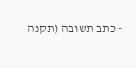- כתב תשובה (תקנה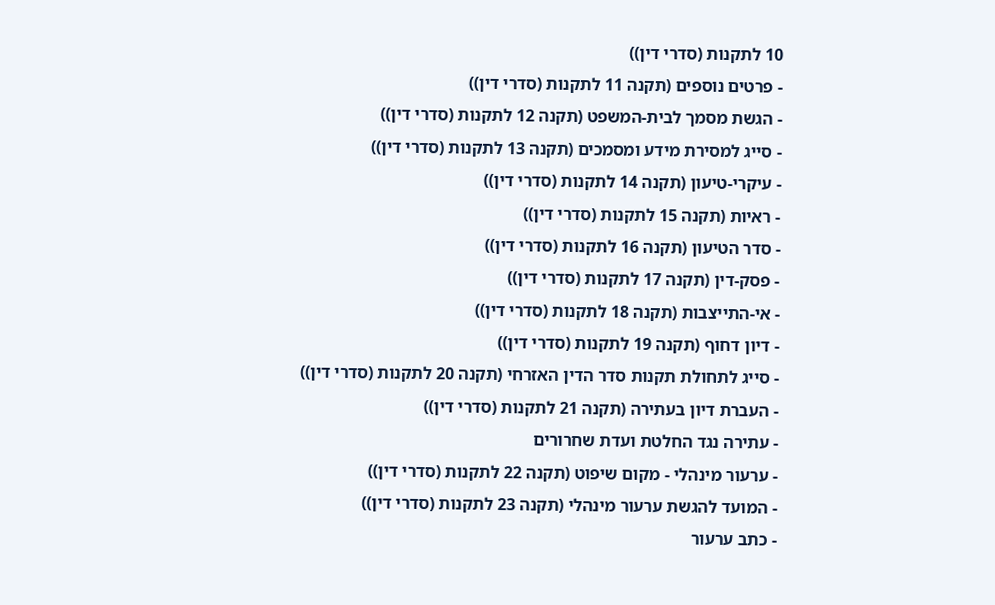10 לתקנות (סדרי דין))
- פרטים נוספים (תקנה 11 לתקנות (סדרי דין))
- הגשת מסמך לבית-המשפט (תקנה 12 לתקנות (סדרי דין))
- סייג למסירת מידע ומסמכים (תקנה 13 לתקנות (סדרי דין))
- עיקרי-טיעון (תקנה 14 לתקנות (סדרי דין))
- ראיות (תקנה 15 לתקנות (סדרי דין))
- סדר הטיעון (תקנה 16 לתקנות (סדרי דין))
- פסק-דין (תקנה 17 לתקנות (סדרי דין))
- אי-התייצבות (תקנה 18 לתקנות (סדרי דין))
- דיון דחוף (תקנה 19 לתקנות (סדרי דין))
- סייג לתחולת תקנות סדר הדין האזרחי (תקנה 20 לתקנות (סדרי דין))
- העברת דיון בעתירה (תקנה 21 לתקנות (סדרי דין))
- עתירה נגד החלטת ועדת שחרורים
- ערעור מינהלי - מקום שיפוט (תקנה 22 לתקנות (סדרי דין))
- המועד להגשת ערעור מינהלי (תקנה 23 לתקנות (סדרי דין))
- כתב ערעור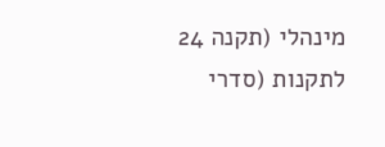מינהלי (תקנה 24 לתקנות (סדרי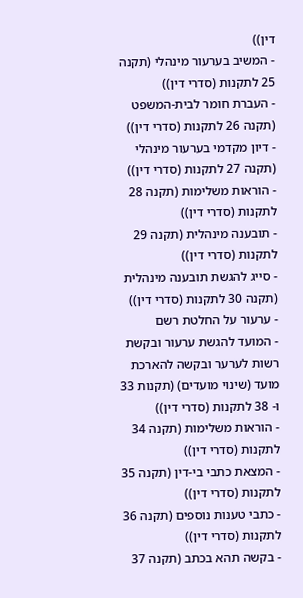דין))
- המשיב בערעור מינהלי (תקנה 25 לתקנות (סדרי דין))
- העברת חומר לבית-המשפט (תקנה 26 לתקנות (סדרי דין))
- דיון מקדמי בערעור מינהלי (תקנה 27 לתקנות (סדרי דין))
- הוראות משלימות (תקנה 28 לתקנות (סדרי דין))
- תובענה מינהלית (תקנה 29 לתקנות (סדרי דין))
- סייג להגשת תובענה מינהלית (תקנה 30 לתקנות (סדרי דין))
- ערעור על החלטת רשם
- המועד להגשת ערעור ובקשת רשות לערער ובקשה להארכת מועד (שינוי מועדים) (תקנות 33 ו- 38 לתקנות (סדרי דין))
- הוראות משלימות (תקנה 34 לתקנות (סדרי דין))
- המצאת כתבי בי-דין (תקנה 35 לתקנות (סדרי דין))
- כתבי טענות נוספים (תקנה 36 לתקנות (סדרי דין))
- בקשה תהא בכתב (תקנה 37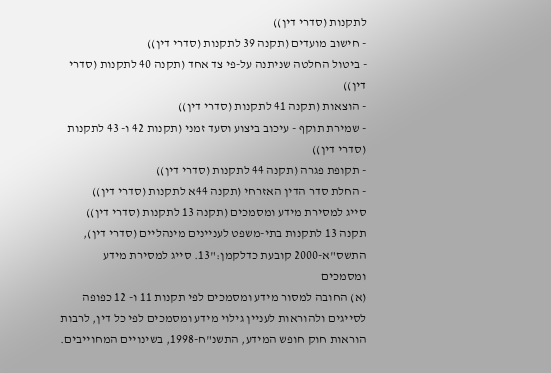לתקנות (סדרי דין))
- חישוב מועדים (תקנה 39 לתקנות (סדרי דין))
- ביטול החלטה שניתנה על-פי צד אחד (תקנה 40 לתקנות (סדרי דין))
- הוצאות (תקנה 41 לתקנות (סדרי דין))
- שמירת תוקף - עיכוב ביצוע וסעד זמני (תקנות 42 ו- 43 לתקנות (סדרי דין))
- תקופת פגרה (תקנה 44 לתקנות (סדרי דין))
- החלת סדר הדין האזרחי (תקנה 44א לתקנות (סדרי דין))
סייג למסירת מידע ומסמכים (תקנה 13 לתקנות (סדרי דין))
תקנה 13 לתקנות בתי-משפט לעניינים מינהליים (סדרי דין), התשס"א-2000 קובעת כדלקמן:"13. סייג למסירת מידע ומסמכים
(א) החובה למסור מידע ומסמכים לפי תקנות 11 ו- 12 כפופה לסייגים ולהוראות לעניין גילוי מידע ומסמכים לפי כל דין, לרבות הוראות חוק חופש המידע, התשנ"ח-1998, בשינויים המחוייבים.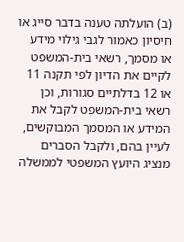(ב) הועלתה טענה בדבר סייג או חיסיון כאמור לגבי גילוי מידע או מסמך, רשאי בית-המשפט לקיים את הדיון לפי תקנה 11 או 12 בדלתיים סגורות, וכן רשאי בית-המשפט לקבל את המידע או המסמך המבוקשים, לעיין בהם, ולקבל הסברים מנציג היועץ המשפטי לממשלה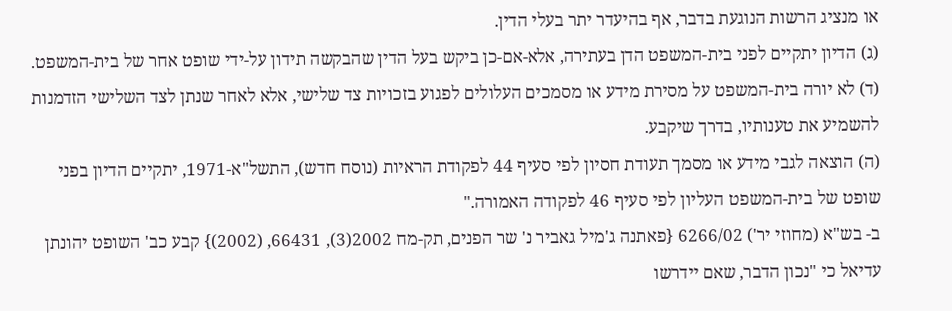או מנציג הרשות הנוגעת בדבר, אף בהיעדר יתר בעלי הדין.
(ג) הדיון יתקיים לפני בית-המשפט הדן בעתירה, אלא-אם-כן ביקש בעל הדין שהבקשה תידון על-ידי שופט אחר של בית-המשפט.
(ד) לא יורה בית-המשפט על מסירת מידע או מסמכים העלולים לפגוע בזכויות צד שלישי, אלא לאחר שנתן לצד השלישי הזדמנות להשמיע את טענותיו, בדרך שיקבע.
(ה) הוצאה לגבי מידע או מסמך תעודת חסיון לפי סעיף 44 לפקודת הראיות (נוסח חדש), התשל"א-1971, יתקיים הדיון בפני שופט של בית-המשפט העליון לפי סעיף 46 לפקודה האמורה."
ב- בש"א (מחוזי יר') 6266/02 {פאתנה ג'מיל גאביר נ' שר הפנים, תק-מח 2002(3), 66431, (2002)} קבע כב' השופט יהונתן עדיאל כי "נכון הדבר, שאם יידרשו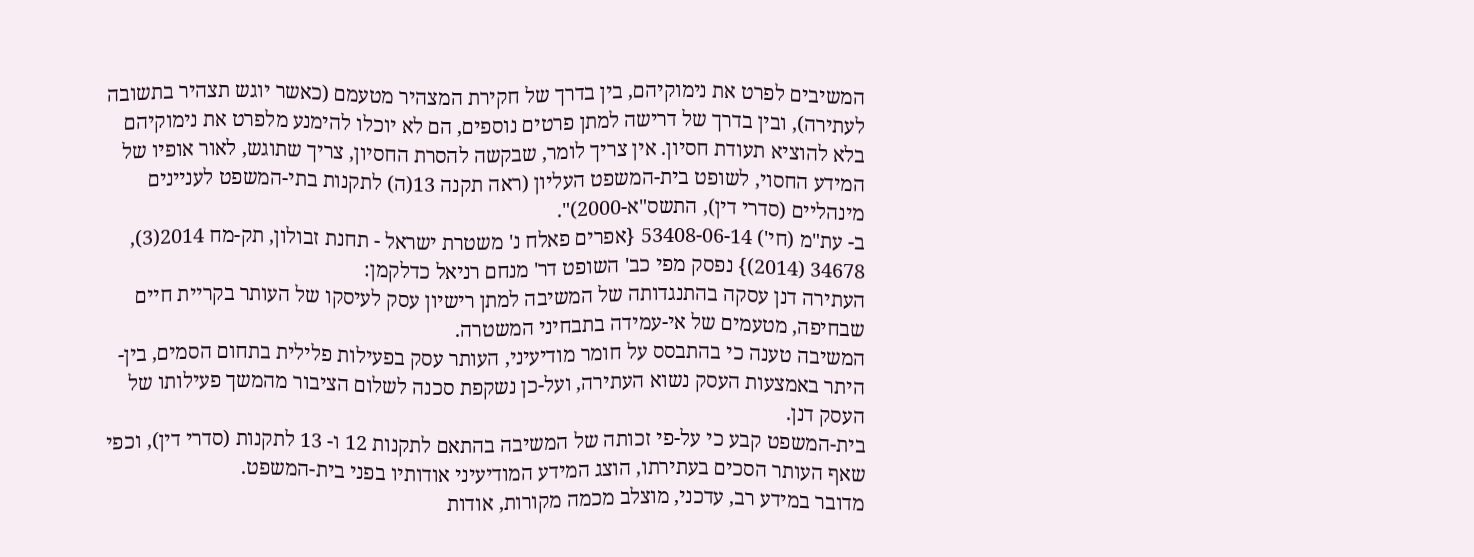המשיבים לפרט את נימוקיהם, בין בדרך של חקירת המצהיר מטעמם (כאשר יוגש תצהיר בתשובה לעתירה), ובין בדרך של דרישה למתן פרטים נוספים, הם לא יוכלו להימנע מלפרט את נימוקיהם בלא להוציא תעודת חסיון. אין צריך לומר, שבקשה להסרת החסיון, צריך שתוגש, לאור אופיו של המידע החסוי, לשופט בית-המשפט העליון (ראה תקנה 13(ה) לתקנות בתי-המשפט לעניינים מינהליים (סדרי דין), התשס"א-2000)".
ב- עת"מ (חי') 53408-06-14 {אפרים פאלח נ' משטרת ישראל - תחנת זבולון, תק-מח 2014(3), 34678 (2014)} נפסק מפי כב' השופט דר' מנחם רניאל כדלקמן:
העתירה דנן עסקה בהתנגדותה של המשיבה למתן רישיון עסק לעיסקו של העותר בקריית חיים שבחיפה, מטעמים של אי-עמידה בתבחיני המשטרה.
המשיבה טענה כי בהתבסס על חומר מודיעיני, העותר עסק בפעילות פלילית בתחום הסמים, בין-היתר באמצעות העסק נשוא העתירה, ועל-כן נשקפת סכנה לשלום הציבור מהמשך פעילותו של העסק דנן.
בית-המשפט קבע כי על-פי זכותה של המשיבה בהתאם לתקנות 12 ו- 13 לתקנות (סדרי דין), וכפי שאף העותר הסכים בעתירתו, הוצג המידע המודיעיני אודותיו בפני בית-המשפט.
מדובר במידע רב, עדכני, מוצלב מכמה מקורות, אודות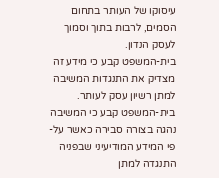עיסוקו של העותר בתחום הסמים, לרבות בתוך וסמוך לעסק הנדון.
בית-המשפט קבע כי מידע זה מצדיק את התנגדות המשיבה למתן רשיון עסק לעותר.
בית-המשפט קבע כי המשיבה נהגה בצורה סבירה כאשר על-פי המידע המודיעיני שבפניה התנגדה למתן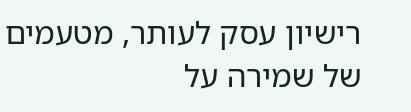רישיון עסק לעותר, מטעמים של שמירה על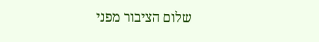שלום הציבור מפני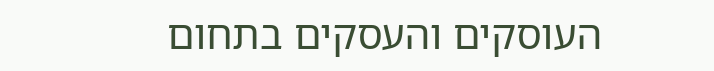העוסקים והעסקים בתחום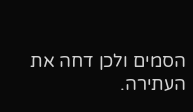הסמים ולכן דחה את העתירה.